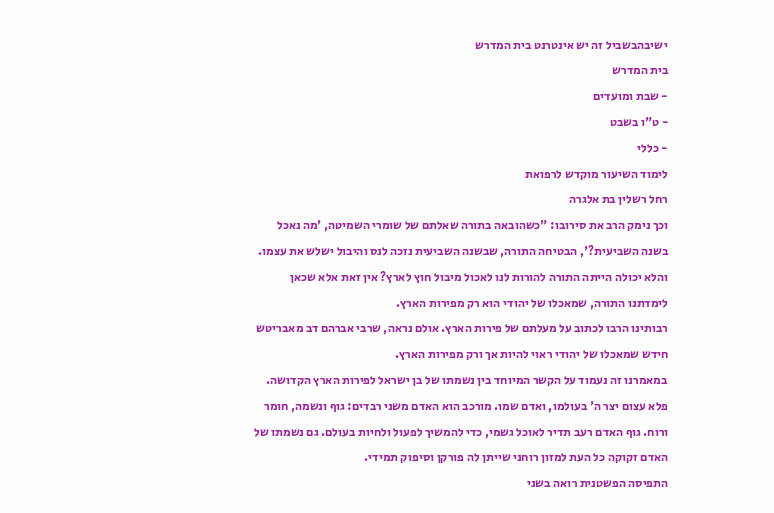ישיבהבשביל זה יש אינטרנט בית המדרש
בית המדרש
- שבת ומועדים
- ט"ו בשבט
- כללי
לימוד השיעור מוקדש לרפואת
רחל רשלין בת אלגרה
וכך נימק הרב את סירובו: "כשהובאה בתורה שאלתם של שומרי השמיטה, 'מה נאכל בשנה השביעית?', הבטיחה התורה, שבשנה השביעית נזכה לנס והיבול ישלש את עצמו. והלא יכולה הייתה התורה להורות לנו לאכול מיבול חוץ לארץ? אין זאת אלא שכאן לימדתנו התורה, שמאכלו של יהודי הוא רק מפירות הארץ.
רבותינו הרבו לכתוב על מעלתם של פירות הארץ. אולם נראה, שרבי אברהם דב מאבריטש חידש שמאכלו של יהודי ראוי להיות אך ורק מפירות הארץ.
במאמרנו זה נעמוד על הקשר המיוחד בין נשמתו של בן ישראל לפירות הארץ הקדושה.
פלא עצום יצר ה' בעולמו, ואדם שמו. מורכב הוא האדם משני רבדים: גוף ונשמה, חומר ורוח. גוף האדם רעב תדיר לאוכל גשמי, כדי להמשיך לפעול ולחיות בעולם. גם נשמתו של האדם זקוקה כל העת למזון רוחני שייתן לה פורקן וסיפוק תמידי.
התפיסה הפשטנית רואה בשני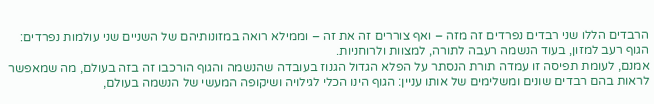הרבדים הללו שני רבדים נפרדים זה מזה – ואף צוררים זה את זה – וממילא רואה במזונותיהם של השניים שני עולמות נפרדים: הגוף רעב למזון, בעוד הנשמה רעבה לתורה, למצוות ולרוחניות.
אמנם, לעומת תפיסה זו עמדה תורת הנסתר על הפלא הגדול הגנוז בעובדה שהנשמה והגוף הורכבו זה בזה בעולם, מה שמאפשר לראות בהם רבדים שונים ומשלימים של אותו עניין: הגוף הינו הכלי לגילויה ושיקופה המעשי של הנשמה בעולם,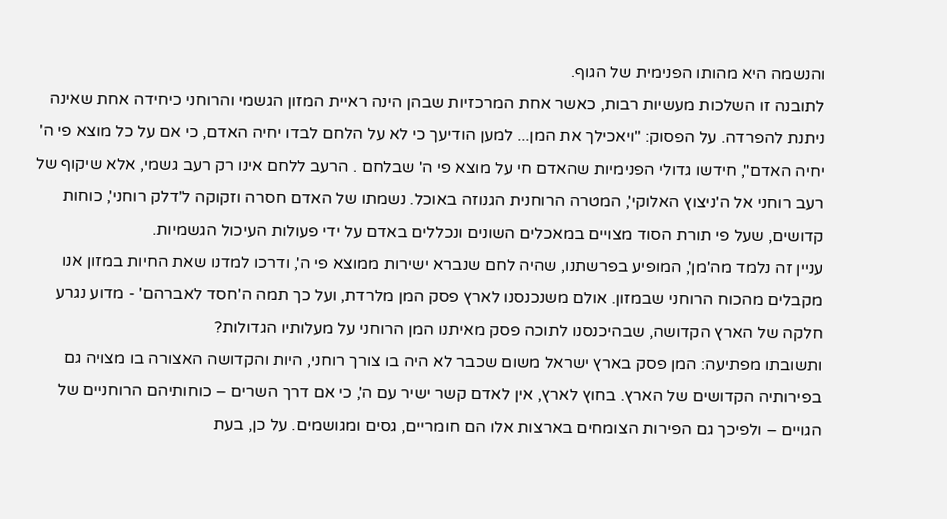והנשמה היא מהותו הפנימית של הגוף.
לתובנה זו השלכות מעשיות רבות, כאשר אחת המרכזיות שבהן הינה ראיית המזון הגשמי והרוחני כיחידה אחת שאינה ניתנת להפרדה. על הפסוק: "ויאכילך את המן... למען הודיעך כי לא על הלחם לבדו יחיה האדם, כי אם על כל מוצא פי ה' יחיה האדם", חידשו גדולי הפנימיות שהאדם חי על מוצא פי ה' שבלחם . הרעב ללחם אינו רק רעב גשמי, אלא שיקוף של רעב רוחני אל ה'ניצוץ האלוקי', המטרה הרוחנית הגנוזה באוכל. נשמתו של האדם חסרה וזקוקה ל'דלק רוחני', כוחות קדושים, שעל פי תורת הסוד מצויים במאכלים השונים ונכללים באדם על ידי פעולות העיכול הגשמיות.
עניין זה נלמד מה'מן', המופיע בפרשתנו, שהיה לחם שנברא ישירות ממוצא פי ה', ודרכו למדנו שאת החיות במזון אנו מקבלים מהכוח הרוחני שבמזון. אולם משנכנסנו לארץ פסק המן מלרדת, ועל כך תמה ה'חסד לאברהם' - מדוע נגרע חלקה של הארץ הקדושה, שבהיכנסנו לתוכה פסק מאיתנו המן הרוחני על מעלותיו הגדולות?
ותשובתו מפתיעה: המן פסק בארץ ישראל משום שכבר לא היה בו צורך רוחני, היות והקדושה האצורה בו מצויה גם בפירותיה הקדושים של הארץ. בחוץ לארץ, אין לאדם קשר ישיר עם ה', כי אם דרך השרים – כוחותיהם הרוחניים של הגויים – ולפיכך גם הפירות הצומחים בארצות אלו הם חומריים, גסים ומגושמים. על כן, בעת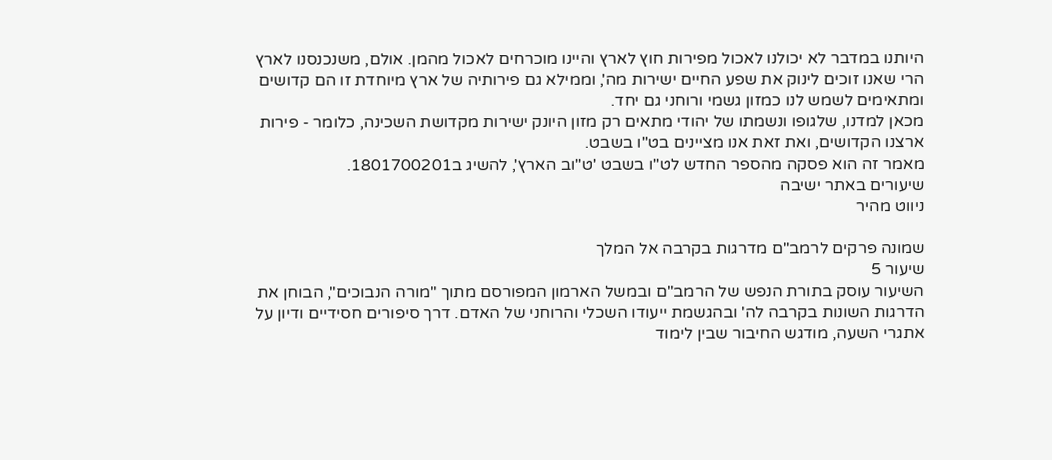היותנו במדבר לא יכולנו לאכול מפירות חוץ לארץ והיינו מוכרחים לאכול מהמן. אולם, משנכנסנו לארץ הרי שאנו זוכים לינוק את שפע החיים ישירות מה', וממילא גם פירותיה של ארץ מיוחדת זו הם קדושים ומתאימים לשמש לנו כמזון גשמי ורוחני גם יחד.
מכאן למדנו, שלגופו ונשמתו של יהודי מתאים רק מזון היונק ישירות מקדושת השכינה, כלומר - פירות ארצנו הקדושים, ואת זאת אנו מציינים בט"ו בשבט.
מאמר זה הוא פסקה מהספר החדש לט"ו בשבט 'ט"וב הארץ', להשיג ב1801700201.
שיעורים באתר ישיבה
ניווט מהיר

שמונה פרקים לרמב"ם מדרגות בקרבה אל המלך
שיעור 5
השיעור עוסק בתורת הנפש של הרמב"ם ובמשל הארמון המפורסם מתוך "מורה הנבוכים", הבוחן את הדרגות השונות בקרבה לה' ובהגשמת ייעודו השכלי והרוחני של האדם. דרך סיפורים חסידיים ודיון על אתגרי השעה, מודגש החיבור שבין לימוד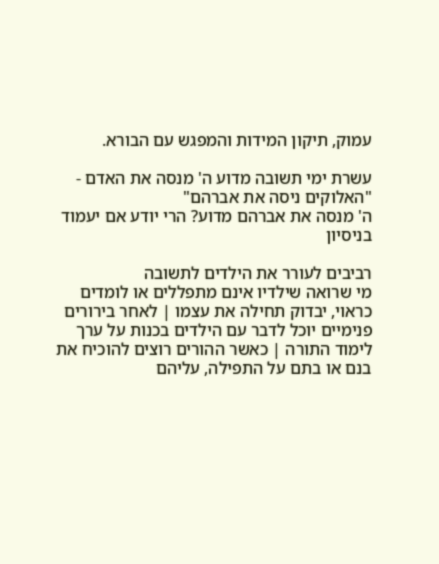עמוק, תיקון המידות והמפגש עם הבורא.

עשרת ימי תשובה מדוע ה' מנסה את האדם - "האלוקים ניסה את אברהם"
ה' מנסה את אברהם מדוע? הרי יודע אם יעמוד בניסיון

רביבים לעורר את הילדים לתשובה
מי שרואה שילדיו אינם מתפללים או לומדים כראוי, יבדוק תחילה את עצמו | לאחר בירורים פנימיים יוכל לדבר עם הילדים בכנות על ערך לימוד התורה | כאשר ההורים רוצים להוכיח את בנם או בתם על התפילה, עליהם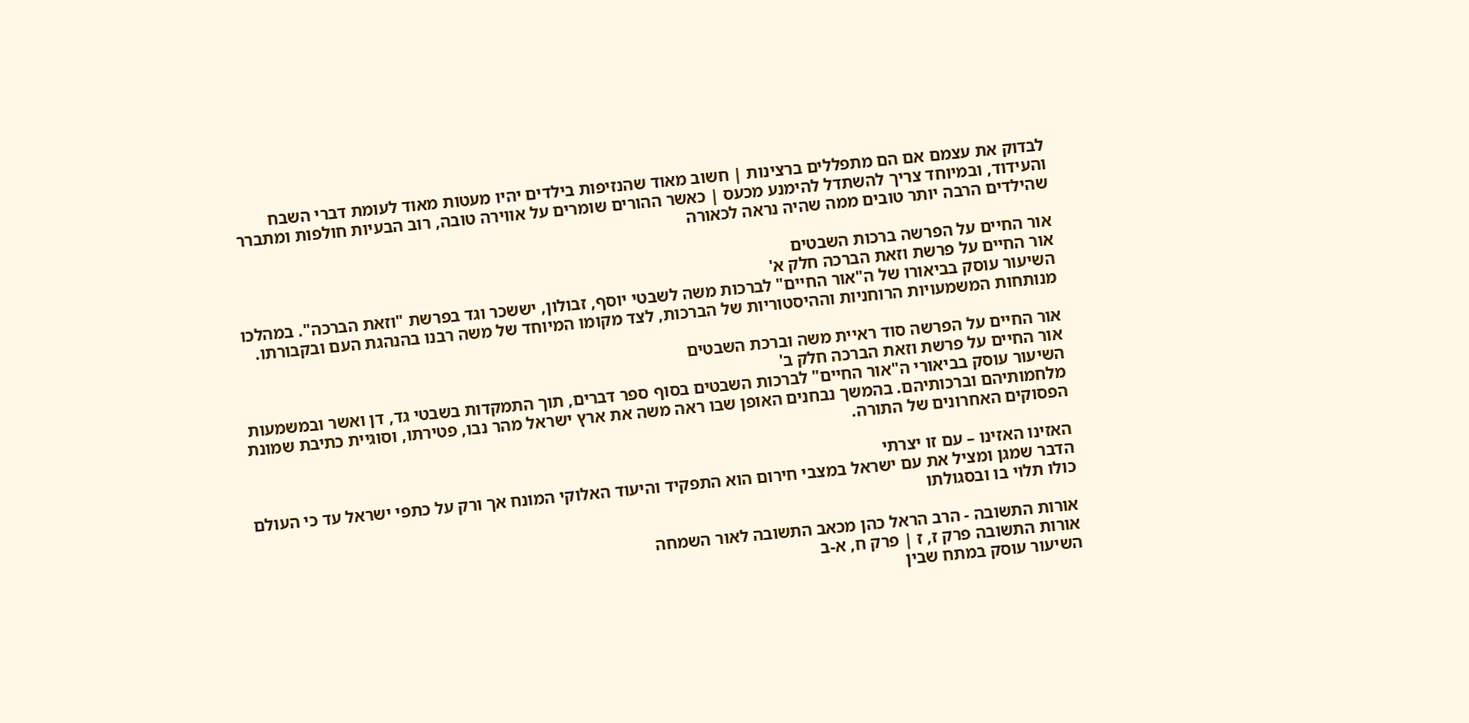לבדוק את עצמם אם הם מתפללים ברצינות | חשוב מאוד שהנזיפות בילדים יהיו מעטות מאוד לעומת דברי השבח והעידוד, ובמיוחד צריך להשתדל להימנע מכעס | כאשר ההורים שומרים על אווירה טובה, רוב הבעיות חולפות ומתברר שהילדים הרבה יותר טובים ממה שהיה נראה לכאורה

אור החיים על הפרשה ברכות השבטים
אור החיים על פרשת וזאת הברכה חלק א'
השיעור עוסק בביאורו של ה"אור החיים" לברכות משה לשבטי יוסף, זבולון, יששכר וגד בפרשת "וזאת הברכה". במהלכו מנותחות המשמעויות הרוחניות וההיסטוריות של הברכות, לצד מקומו המיוחד של משה רבנו בהנהגת העם ובקבורתו.

אור החיים על הפרשה סוד ראיית משה וברכת השבטים
אור החיים על פרשת וזאת הברכה חלק ב'
השיעור עוסק בביאורי ה"אור החיים" לברכות השבטים בסוף ספר דברים, תוך התמקדות בשבטי גד, דן ואשר ובמשמעות מלחמותיהם וברכותיהם. בהמשך נבחנים האופן שבו ראה משה את ארץ ישראל מהר נבו, פטירתו, וסוגיית כתיבת שמונת הפסוקים האחרונים של התורה.

האזינו האזינו – עם זו יצרתי
הדבר שמגן ומציל את עם ישראל במצבי חירום הוא התפקיד והיעוד האלוקי המונח אך ורק על כתפי ישראל עד כי העולם כולו תלוי בו ובסגולתו

אורות התשובה - הרב הראל כהן מכאב התשובה לאור השמחה
אורות התשובה פרק ז, ז | פרק ח, א-ב
השיעור עוסק במתח שבין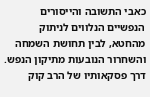כאבי התשובה והייסורים הנפשיים הנלווים לניתוק מהחטא, לבין תחושת השמחה והשחרור הנובעות מתיקון הנפש. דרך פסקאותיו של הרב קוק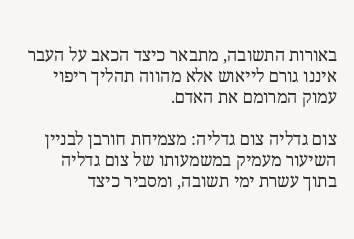באורות התשובה, מתבאר כיצד הכאב על העבר איננו גורם לייאוש אלא מהווה תהליך ריפוי עמוק המרומם את האדם.

צום גדליה צום גדליה: מצמיחת חורבן לבניין
השיעור מעמיק במשמעותו של צום גדליה בתוך עשרת ימי תשובה, ומסביר כיצד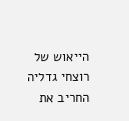הייאוש של רוצחי גדליה החריב את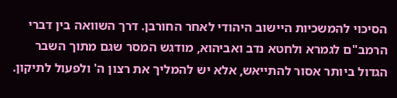הסיכוי להמשכיות היישוב היהודי לאחר החורבן. דרך השוואה בין דברי הרמב"ם לגמרא ולחטא נדב ואביהוא, מודגש המסר שגם מתוך השבר הגדול ביותר אסור להתייאש, אלא יש להמליך את רצון ה' ולפעול לתיקון.